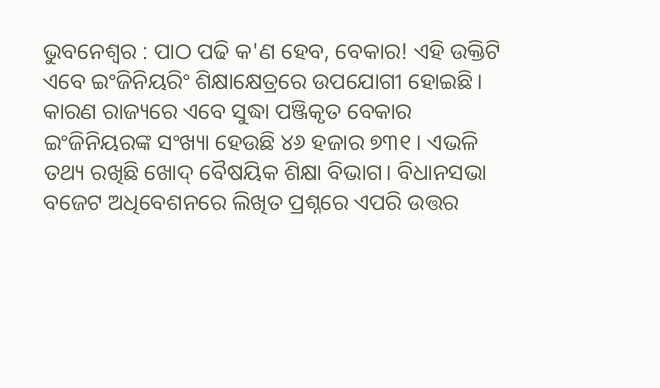ଭୁବନେଶ୍ବର : ପାଠ ପଢି କ'ଣ ହେବ, ବେକାର! ଏହି ଉକ୍ତିଟି ଏବେ ଇଂଜିନିୟରିଂ ଶିକ୍ଷାକ୍ଷେତ୍ରରେ ଉପଯୋଗୀ ହୋଇଛି। କାରଣ ରାଜ୍ୟରେ ଏବେ ସୁଦ୍ଧା ପଞ୍ଜିକୃତ ବେକାର ଇଂଜିନିୟରଙ୍କ ସଂଖ୍ୟା ହେଉଛି ୪୬ ହଜାର ୭୩୧। ଏଭଳି ତଥ୍ୟ ରଖିଛି ଖୋଦ୍ ବୈଷୟିକ ଶିକ୍ଷା ବିଭାଗ। ବିଧାନସଭା ବଜେଟ ଅଧିବେଶନରେ ଲିଖିତ ପ୍ରଶ୍ନରେ ଏପରି ଉତ୍ତର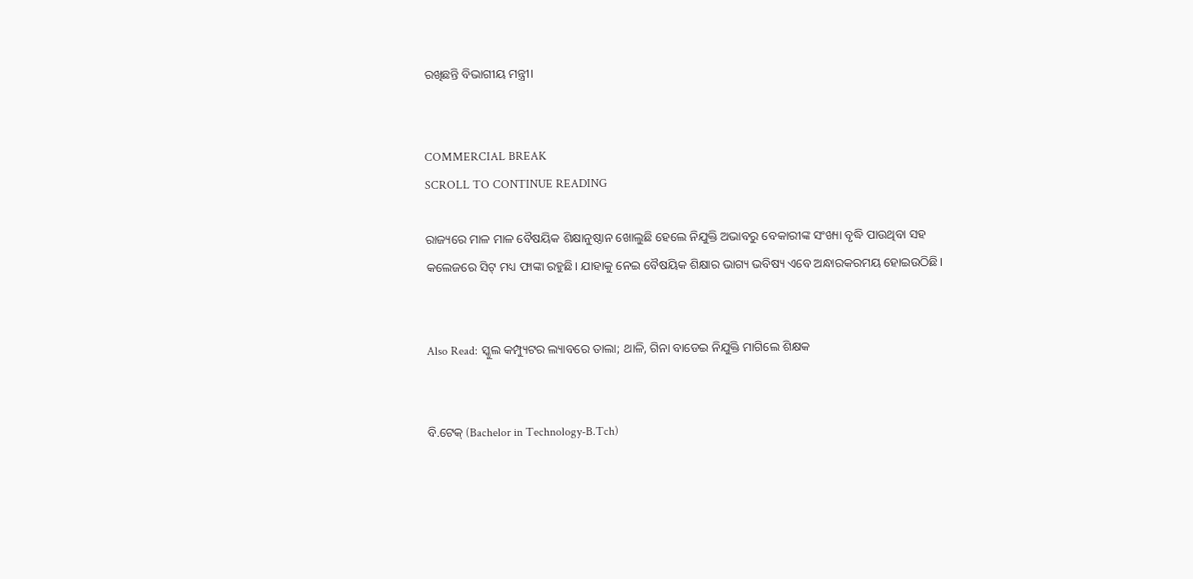ରଖିଛନ୍ତି ବିଭାଗୀୟ ମନ୍ତ୍ରୀ।


COMMERCIAL BREAK
SCROLL TO CONTINUE READING

ରାଜ୍ୟରେ ମାଳ ମାଳ ବୈଷୟିକ ଶିକ୍ଷାନୁଷ୍ଠାନ ଖୋଲୁଛି ହେଲେ ନିଯୁକ୍ତି ଅଭାବରୁ ବେକାରୀଙ୍କ ସଂଖ୍ୟା ବୃଦ୍ଧି ପାଉଥିବା ସହ କଲେଜରେ ସିଟ୍ ମଧ୍ୟ ଫାଙ୍କା ରହୁଛି। ଯାହାକୁ ନେଇ ବୈଷୟିକ ଶିକ୍ଷାର ଭାଗ୍ୟ ଭବିଷ୍ୟ ଏବେ ଅନ୍ଧାରକରମୟ ହୋଇଉଠିଛି।


Also Read: ସ୍କୁଲ କମ୍ପ୍ୟୁଟର ଲ୍ୟାବରେ ତାଲା; ଥାଳି, ଗିନା ବାଡେଇ ନିଯୁକ୍ତି ମାଗିଲେ ଶିକ୍ଷକ


ବି.ଟେକ୍ (Bachelor in Technology-B.Tch)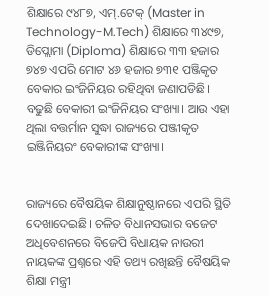ଶିକ୍ଷାରେ ୯୪୮୭, ଏମ୍.ଟେକ୍ (Master in Technology-M.Tech) ଶିକ୍ଷାରେ ୩୪୯୭, ଡିପ୍ଲୋମା (Diploma) ଶିକ୍ଷାରେ ୩୩ ହଜାର ୭୪୭ ଏପରି ମୋଟ ୪୬ ହଜାର ୭୩୧ ପଞ୍ଜିକୃତ ବେକାର ଇଂଜିନିୟର ରହିଥିବା ଜଣାପଡିଛି। ବଢୁଛି ବେକାରୀ ଇଂଜିନିୟର ସଂଖ୍ୟା। ଆଉ ଏହା ଥିଲା ବତ୍ତର୍ମାନ ସୁଦ୍ଧା ରାଜ୍ୟରେ ପଞ୍ଜୀକୃତ ଇଞ୍ଜିନିୟରଂ ବେକାରୀଙ୍କ ସଂଖ୍ୟା।


ରାଜ୍ୟରେ ବୈଷୟିକ ଶିକ୍ଷାନୁଷ୍ଠାନରେ ଏପରି ସ୍ଥିତି ଦେଖାଦେଇଛି। ଚଳିତ ବିଧାନସଭାର ବଜେଟ ଅଧିବେଶନରେ ବିଜେପି ବିଧାୟକ ନାଉରୀ ନାୟକଙ୍କ ପ୍ରଶ୍ନରେ ଏହି ତଥ୍ୟ ରଖିଛନ୍ତି ବୈଷୟିକ ଶିକ୍ଷା ମନ୍ତ୍ରୀ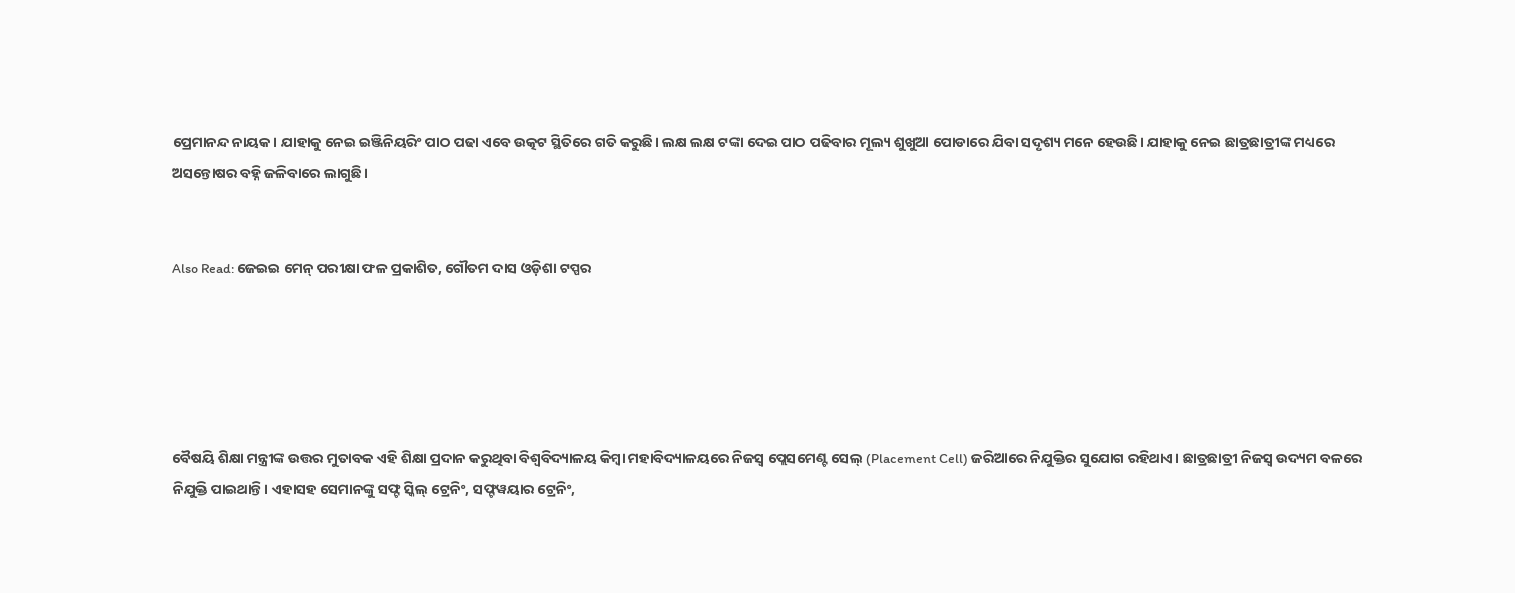ପ୍ରେମାନନ୍ଦ ନାୟକ। ଯାହାକୁ ନେଇ ଇଞ୍ଜିନିୟରିଂ ପାଠ ପଢା ଏବେ ଉତ୍କଟ ସ୍ଥିତିରେ ଗତି କରୁଛି। ଲକ୍ଷ ଲକ୍ଷ ଟଙ୍କା ଦେଇ ପାଠ ପଢିବାର ମୂଲ୍ୟ ଶୁଖୁଆ ପୋଡାରେ ଯିବା ସଦୃଶ୍ୟ ମନେ ହେଉଛି। ଯାହାକୁ ନେଇ ଛାତ୍ରଛାତ୍ରୀଙ୍କ ମଧ୍ୟରେ ଅସନ୍ତୋଷର ବହ୍ନି ଜଳିବାରେ ଲାଗୁଛି।


Also Read: ଜେଇଇ ମେନ୍ ପରୀକ୍ଷା ଫଳ ପ୍ରକାଶିତ, ଗୌତମ ଦାସ ଓଡ଼ିଶା ଟପ୍ପର





ବୈଷୟି ଶିକ୍ଷା ମନ୍ତ୍ରୀଙ୍କ ଉତ୍ତର ମୁତାବକ ଏହି ଶିକ୍ଷା ପ୍ରଦାନ କରୁଥିବା ବିଶ୍ବବିଦ୍ୟାଳୟ କିମ୍ବା ମହାବିଦ୍ୟାଳୟରେ ନିଜସ୍ବ ପ୍ଲେସମେଣ୍ଟ ସେଲ୍ (Placement Cell) ଜରିଆରେ ନିଯୁକ୍ତିର ସୁଯୋଗ ରହିଥାଏ। ଛାତ୍ରଛାତ୍ରୀ ନିଜସ୍ବ ଉଦ୍ୟମ ବଳରେ ନିଯୁକ୍ତି ପାଇଥାନ୍ତି। ଏହାସହ ସେମାନଙ୍କୁ ସଫ୍ଟ ସ୍କିଲ୍ ଟ୍ରେନିଂ, ସଫ୍ଟୱୟାର ଟ୍ରେନିଂ,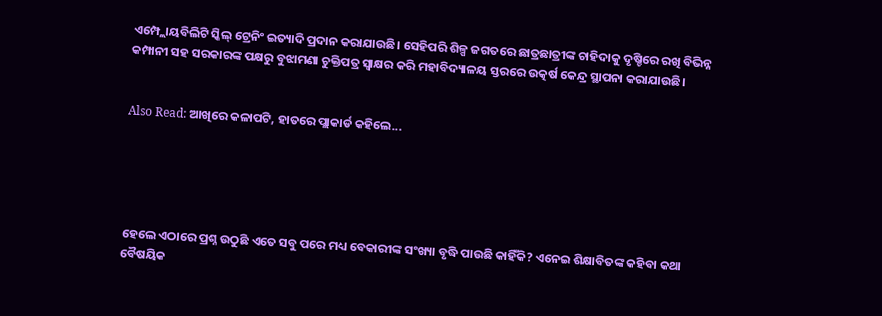ଏମ୍ପ୍ଲୋୟବିଲିଟି ସ୍କିଲ୍ ଟ୍ରେନିଂ ଇତ୍ୟାଦି ପ୍ରଦାନ କରାଯାଉଛି। ସେହିପରି ଶିଳ୍ପ ଜଗତରେ ଛାତ୍ରଛାତ୍ରୀଙ୍କ ଚାହିଦାକୁ ଦୃଷ୍ଚିରେ ରଖି ବିଭିନ୍ନ କମ୍ପାନୀ ସହ ସରକାରଙ୍କ ପକ୍ଷରୁ ବୁଝାମଣା ଚୁକ୍ତିପତ୍ର ସ୍ବାକ୍ଷର କରି ମହାବିଦ୍ୟାଳୟ ସ୍ତରରେ ଉତ୍କର୍ଷ କେନ୍ଦ୍ର ସ୍ଥାପନା କରାଯାଉଛି।


Also Read: ଆଖିରେ କଳାପଟି, ହାତରେ ପ୍ଲାକାର୍ଡ କହିଲେ...





ହେଲେ ଏଠାରେ ପ୍ରଶ୍ନ ଉଠୁଛି ଏତେ ସବୁ ପରେ ମଧ୍ୟ ବେକାରୀଙ୍କ ସଂଖ୍ୟା ବୃଦ୍ଧି ପାଉଛି କାହିଁକି? ଏନେଇ ଶିକ୍ଷାବିତଙ୍କ କହିବା କଥା ବୈଷୟିକ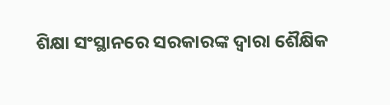ଶିକ୍ଷା ସଂସ୍ଥାନରେ ସରକାରଙ୍କ ଦ୍ବାରା ଶୈକ୍ଷିକ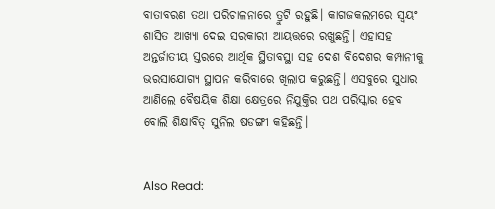ବାତାବରଣ ତଥା ପରିଚାଳନାରେ ତ୍ରୁଟି ରହୁଛି। କାଗଜକଲମରେ ସ୍ବୟଂ ଶାସିତ ଆଖ୍ୟା ଦେଇ ସରକାରୀ ଆୟତ୍ତରେ ରଖୁଛନ୍ତି। ଏହାସହ ଅନ୍ତର୍ଜାତୀୟ ସ୍ତରରେ ଆର୍ଥିକ ସ୍ଥିତାବସ୍ଥା ସହ ଦେଶ ବିଦେଶର କମ୍ପାନୀକୁ ଭରସାଯୋଗ୍ୟ ସ୍ଥାପନ କରିବାରେ ଖିଲାପ କରୁଛନ୍ତି। ଏସବୁରେ ସୁଧାର ଆଣିଲେ ବୈଷୟିକ ଶିକ୍ଷା କ୍ଷେତ୍ରରେ ନିଯୁକ୍ତିର ପଥ ପରିସ୍କାର ହେବ ବୋଲି ଶିକ୍ଷାବିତ୍ ସୁନିଲ ଷଡଙ୍ଗୀ କହିଛନ୍ତି।


Also Read: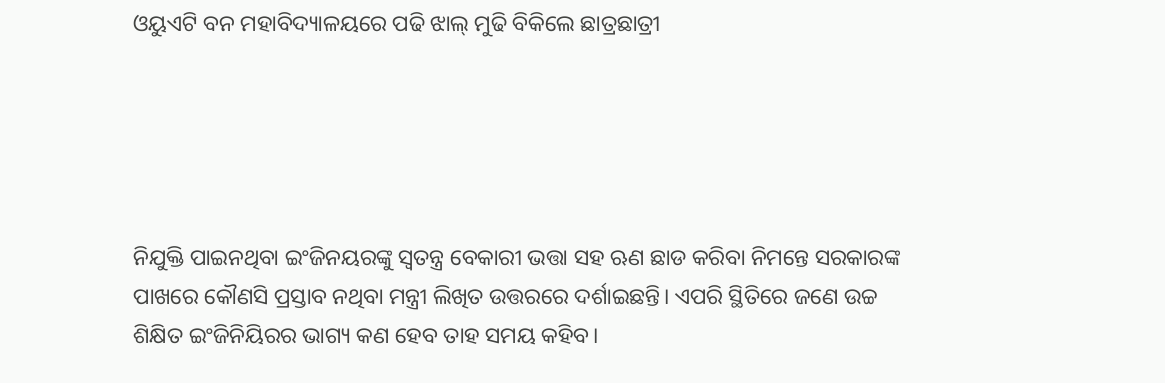ଓୟୁଏଟି ବନ ମହାବିଦ୍ୟାଳୟରେ ପଢି ଝାଲ୍ ମୁଢି ବିକିଲେ ଛାତ୍ରଛାତ୍ରୀ





ନିଯୁକ୍ତି ପାଇନଥିବା ଇଂଜିନୟରଙ୍କୁ ସ୍ବତନ୍ତ୍ର ବେକାରୀ ଭତ୍ତା ସହ ଋଣ ଛାଡ କରିବା ନିମନ୍ତେ ସରକାରଙ୍କ ପାଖରେ କୌଣସି ପ୍ରସ୍ତାବ ନଥିବା ମନ୍ତ୍ରୀ ଲିଖିତ ଉତ୍ତରରେ ଦର୍ଶାଇଛନ୍ତି। ଏପରି ସ୍ଥିତିରେ ଜଣେ ଉଚ୍ଚ ଶିକ୍ଷିତ ଇଂଜିନିୟିରର ଭାଗ୍ୟ କଣ ହେବ ତାହ ସମୟ କହିବ।